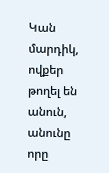Կան մարդիկ, ովքեր թողել են անուն, անունը որը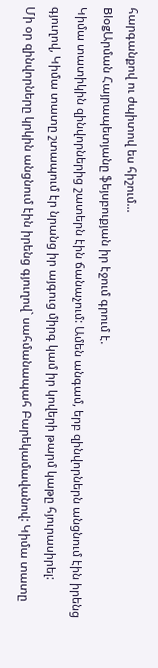հարգանքով ու ժպիտով ես հիշում...
BlogԱրման Հայրապետյանը ֆեյսբուքյան իր էջում գրում է.
Կիմա տատիկին զինվորներից շատերն էին ճանաչում: Ամեն անգամ, երբ զինվորներն անցնում էին իրենց գյուղով, Կիմա տատը շտապում էր նրանց իր այգուց միրգ կամ իր կովերի թարմ կաթը հյուրասիրել:
Մի օր զինվորները կրկին անցնում էին իրենց գյուղով` սահմանապահ Բարեկամավանով: Կիմա տատը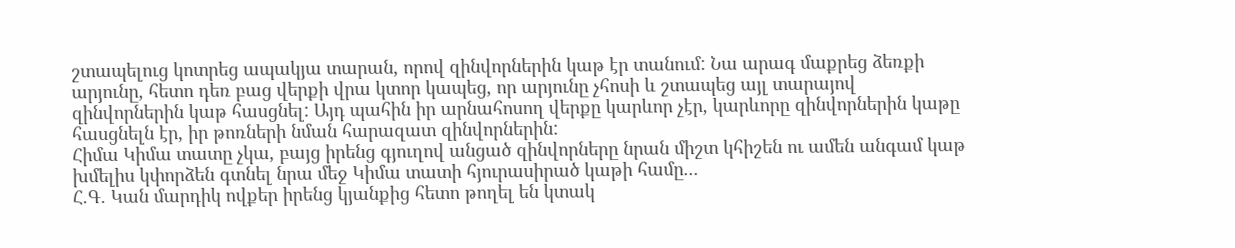շտապելուց կոտրեց ապակյա տարան, որով զինվորներին կաթ էր տանում: Նա արագ մաքրեց ձեռքի արյունը, հետո դեռ բաց վերքի վրա կտոր կապեց, որ արյունը չհոսի և շտապեց այլ տարայով զինվորներին կաթ հասցնել: Այդ պահին իր արնահոսող վերքը կարևոր չէր, կարևորը զինվորներին կաթը հասցնելն էր, իր թոռների նման հարազատ զինվորներին:
Հիմա Կիմա տատը չկա, բայց իրենց գյուղով անցած զինվորները նրան միշտ կհիշեն ու ամեն անգամ կաթ խմելիս կփորձեն գտնել նրա մեջ Կիմա տատի հյուրասիրած կաթի համը...
Հ.Գ. Կան մարդիկ ովքեր իրենց կյանքից հետո թողել են կտակ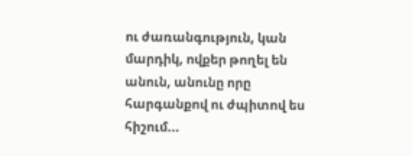ու ժառանգություն, կան մարդիկ, ովքեր թողել են անուն, անունը որը հարգանքով ու ժպիտով ես հիշում...